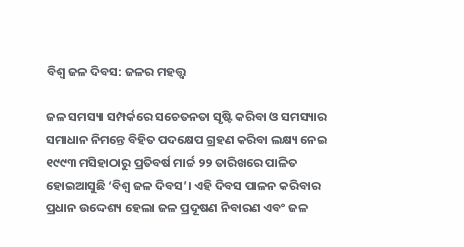ବିଶ୍ୱ ଜଳ ଦିବସ: ଜଳର ମହତ୍ତ୍ୱ

ଜଳ ସମସ୍ୟା ସମ୍ପର୍କରେ ସଚେତନତା ସୃଷ୍ଟି କରିବା ଓ ସମସ୍ୟାର ସମାଧାନ ନିମନ୍ତେ ବିହିତ ପଦକ୍ଷେପ ଗ୍ରହଣ କରିବା ଲକ୍ଷ୍ୟ ନେଇ ୧୯୯୩ ମସିହାଠାରୁ ପ୍ରତିବର୍ଷ ମାର୍ଚ୍ଚ ୨୨ ତାରିଖରେ ପାଳିତ ହୋଇଆସୁଛି ‘ବିଶ୍ୱ ଜଳ ଦିବସ’। ଏହି ଦିବସ ପାଳନ କରିବାର ପ୍ରଧାନ ଉଦ୍ଦେଶ୍ୟ ହେଲା ଜଳ ପ୍ରଦୂଷଣ ନିବାରଣ ଏବଂ ଜଳ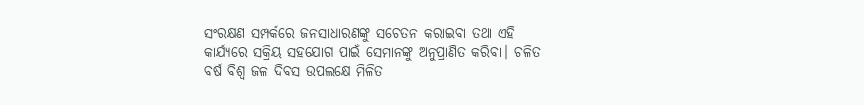ସଂରକ୍ଷଣ ସମ୍ପର୍କରେ ଜନସାଧାରଣଙ୍କୁ ସଚେତନ କରାଇବା ତଥା ଏହି କାର୍ଯ୍ୟରେ ସକ୍ରିୟ ସହଯୋଗ ପାଇଁ ସେମାନଙ୍କୁ ଅନୁପ୍ରାଣିତ କରିବା। ଚଳିତ ବର୍ଷ ବିଶ୍ୱ ଜଳ ଦିବସ ଉପଲକ୍ଷେ ମିଳିତ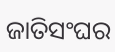ଜାତିସଂଘର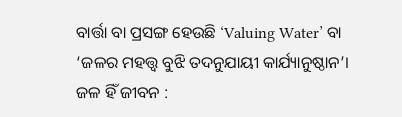ବାର୍ତ୍ତା ବା ପ୍ରସଙ୍ଗ ହେଉଛି ‘Valuing Water’ ବା ‘ଜଳର ମହତ୍ତ୍ୱ ବୁଝି ତଦନୁଯାୟୀ କାର୍ଯ୍ୟାନୁଷ୍ଠାନ’।
ଜଳ ହିଁ ଜୀବନ :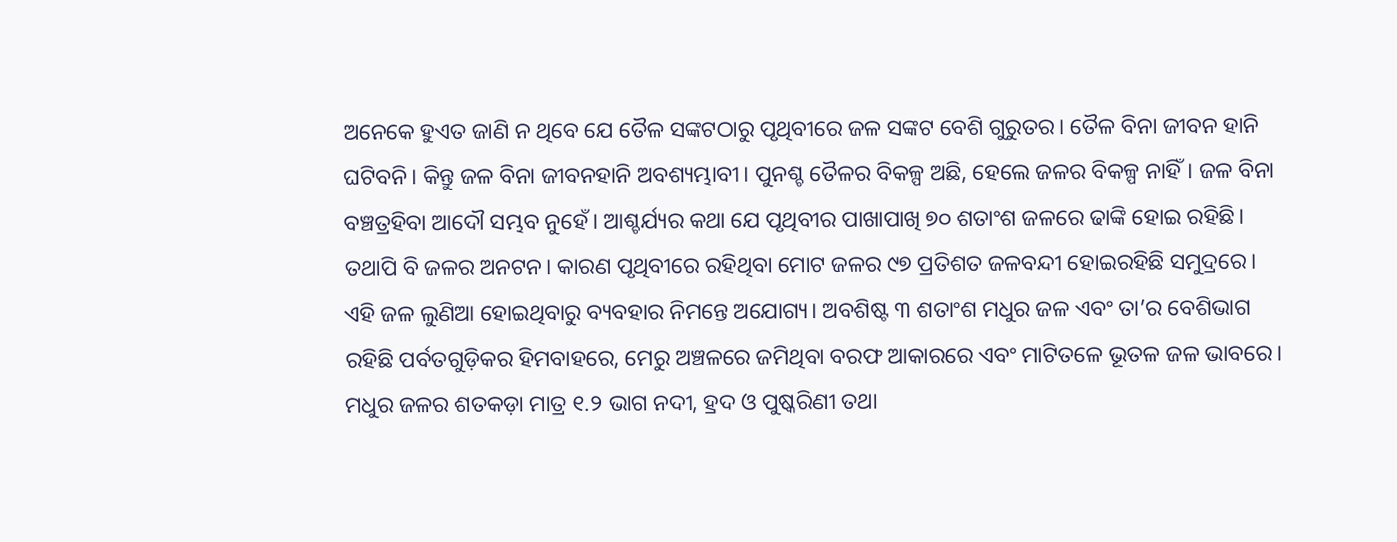ଅନେକେ ହୁଏତ ଜାଣି ନ ଥିବେ ଯେ ତୈଳ ସଙ୍କଟଠାରୁ ପୃଥିବୀରେ ଜଳ ସଙ୍କଟ ବେଶି ଗୁରୁତର। ତୈଳ ବିନା ଜୀବନ ହାନି ଘଟିବନି। କିନ୍ତୁ ଜଳ ବିନା ଜୀବନହାନି ଅବଶ୍ୟମ୍ଭାବୀ। ପୁନଶ୍ଚ ତୈଳର ବିକଳ୍ପ ଅଛି, ହେଲେ ଜଳର ବିକଳ୍ପ ନାହିଁ। ଜଳ ବିନା ବଞ୍ଚତ୍ରହିବା ଆଦୌ ସମ୍ଭବ ନୁହେଁ। ଆଶ୍ଚର୍ଯ୍ୟର କଥା ଯେ ପୃଥିବୀର ପାଖାପାଖି ୭୦ ଶତାଂଶ ଜଳରେ ଢାଙ୍କି ହୋଇ ରହିଛି। ତଥାପି ବି ଜଳର ଅନଟନ। କାରଣ ପୃଥିବୀରେ ରହିଥିବା ମୋଟ ଜଳର ୯୭ ପ୍ରତିଶତ ଜଳବନ୍ଦୀ ହୋଇରହିଛି ସମୁଦ୍ରରେ। ଏହି ଜଳ ଲୁଣିଆ ହୋଇଥିବାରୁ ବ୍ୟବହାର ନିମନ୍ତେ ଅଯୋଗ୍ୟ। ଅବଶିଷ୍ଟ ୩ ଶତାଂଶ ମଧୁର ଜଳ ଏବଂ ତା’ର ବେଶିଭାଗ ରହିଛି ପର୍ବତଗୁଡ଼ିକର ହିମବାହରେ, ମେରୁ ଅଞ୍ଚଳରେ ଜମିଥିବା ବରଫ ଆକାରରେ ଏବଂ ମାଟିତଳେ ଭୂତଳ ଜଳ ଭାବରେ। ମଧୁର ଜଳର ଶତକଡ଼ା ମାତ୍ର ୧.୨ ଭାଗ ନଦୀ, ହ୍ରଦ ଓ ପୁଷ୍କରିଣୀ ତଥା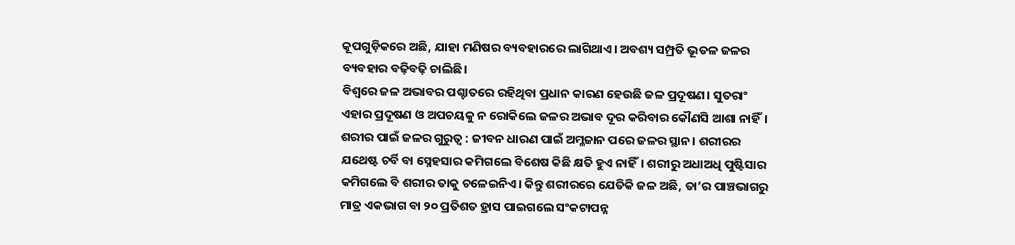କୂପଗୁଡ଼ିକରେ ଅଛି, ଯାହା ମଣିଷର ବ୍ୟବହାରରେ ଲାଗିଥାଏ। ଅବଶ୍ୟ ସମ୍ପ୍ରତି ଭୂତଳ ଜଳର ବ୍ୟବହାର ବଢ଼ିବଢ଼ି ଚାଲିଛି।
ବିଶ୍ୱରେ ଜଳ ଅଭାବର ପଶ୍ଚାତରେ ରହିଥିବା ପ୍ରଧାନ କାରଣ ହେଉଛି ଜଳ ପ୍ରଦୂଷଣ। ସୁତରାଂ ଏହାର ପ୍ରଦୂଷଣ ଓ ଅପଚୟକୁ ନ ରୋକିଲେ ଜଳର ଅଭାବ ଦୂର କରିବାର କୌଣସି ଆଶା ନାହିଁ।
ଶରୀର ପାଇଁ ଜଳର ଗୁରୁତ୍ୱ : ଜୀବନ ଧାରଣ ପାଇଁ ଅମ୍ଳଜାନ ପରେ ଜଳର ସ୍ଥାନ। ଶରୀରର ଯଥେଷ୍ଟ ଚର୍ବି ବା ସ୍ନେହସାର କମିଗଲେ ବିଶେଷ କିଛି କ୍ଷତି ହୁଏ ନାହିଁ। ଶରୀରୁ ଅଧାଅଧି ପୁଷ୍ଟିସାର କମିଗଲେ ବି ଶରୀର ତାକୁ ଚଳେଇନିଏ। କିନ୍ତୁ ଶରୀରରେ ଯେତିକି ଜଳ ଅଛି, ତା’ର ପାଞ୍ଚଭାଗରୁ ମାତ୍ର ଏକଭାଗ ବା ୨୦ ପ୍ରତିଶତ ହ୍ରାସ ପାଇଗଲେ ସଂକଟାପନ୍ନ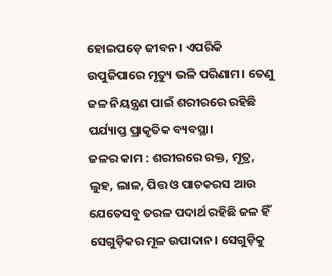ହୋଇପଡ଼େ ଜୀବନ। ଏପରିକି ଉପୁଜିପାରେ ମୃତ୍ୟୁ ଭଳି ପରିଣାମ। ତେଣୁ ଜଳ ନିୟନ୍ତ୍ରଣ ପାଇଁ ଶରୀରରେ ରହିଛି ପର୍ଯ୍ୟାପ୍ତ ପ୍ରାକୃତିକ ବ୍ୟବସ୍ଥା।
ଜଳର କାମ : ଶରୀରରେ ରକ୍ତ, ମୂତ୍ର, ଲୁହ, ଲାଳ, ପିତ୍ତ ଓ ପାଚକରସ ଆଉ ଯେତେସବୁ ତରଳ ପଦାର୍ଥ ରହିଛି ଜଳ ହିଁ ସେଗୁଡ଼ିକର ମୂଳ ଉପାଦାନ। ସେଗୁଡ଼ିକୁ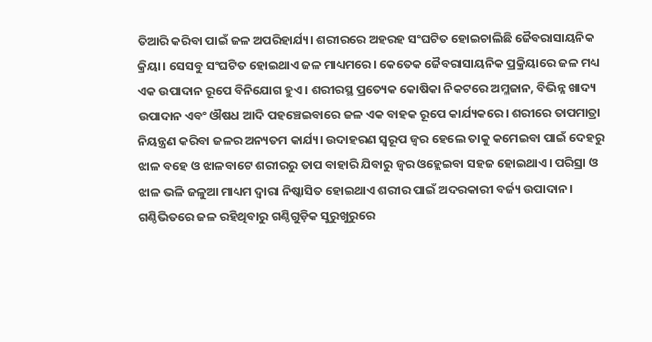ତିଆରି କରିବା ପାଇଁ ଜଳ ଅପରିହାର୍ଯ୍ୟ। ଶରୀରରେ ଅହରହ ସଂଘଟିତ ହୋଇଚାଲିଛି ଜୈବରାସାୟନିକ କ୍ରିୟା। ସେସବୁ ସଂଘଟିତ ହୋଇଥାଏ ଜଳ ମାଧ୍ୟମରେ। କେତେକ ଜୈବରାସାୟନିକ ପ୍ରକ୍ରିୟାରେ ଜଳ ମଧ୍ୟ ଏକ ଉପାଦାନ ରୂପେ ବିନିଯୋଗ ହୁଏ। ଶରୀରସ୍ଥ ପ୍ରତ୍ୟେକ କୋଷିକା ନିକଟରେ ଅମ୍ଳଜାନ, ବିଭିନ୍ନ ଖାଦ୍ୟ ଉପାଦାନ ଏବଂ ଔଷଧ ଆଦି ପହଞ୍ଚେଇବାରେ ଜଳ ଏକ ବାହକ ରୂପେ କାର୍ଯ୍ୟକରେ। ଶରୀରେ ତାପମାତ୍ରା ନିୟନ୍ତ୍ରଣ କରିବା ଜଳର ଅନ୍ୟତମ କାର୍ଯ୍ୟ। ଉଦାହରଣ ସ୍ବରୂପ ଜ୍ୱର ହେଲେ ତାକୁ କମେଇବା ପାଇଁ ଦେହରୁ ଝାଳ ବହେ ଓ ଝାଳବାଟେ ଶରୀରରୁ ତାପ ବାହାରି ଯିବାରୁ ଜ୍ୱର ଓହ୍ଲେଇବା ସହଜ ହୋଇଥାଏ। ପରିସ୍ରା ଓ ଝାଳ ଭଳି ଜଳୁଆ ମାଧ୍ୟମ ଦ୍ୱାରା ନିଷ୍କାସିତ ହୋଇଥାଏ ଶରୀର ପାଇଁ ଅଦରକାରୀ ବର୍ଜ୍ୟ ଉପାଦାନ। ଗଣ୍ଠିଭିତରେ ଜଳ ରହିଥିବାରୁ ଗଣ୍ଠିଗୁଡ଼ିକ ସୁରୁଖୁରୁରେ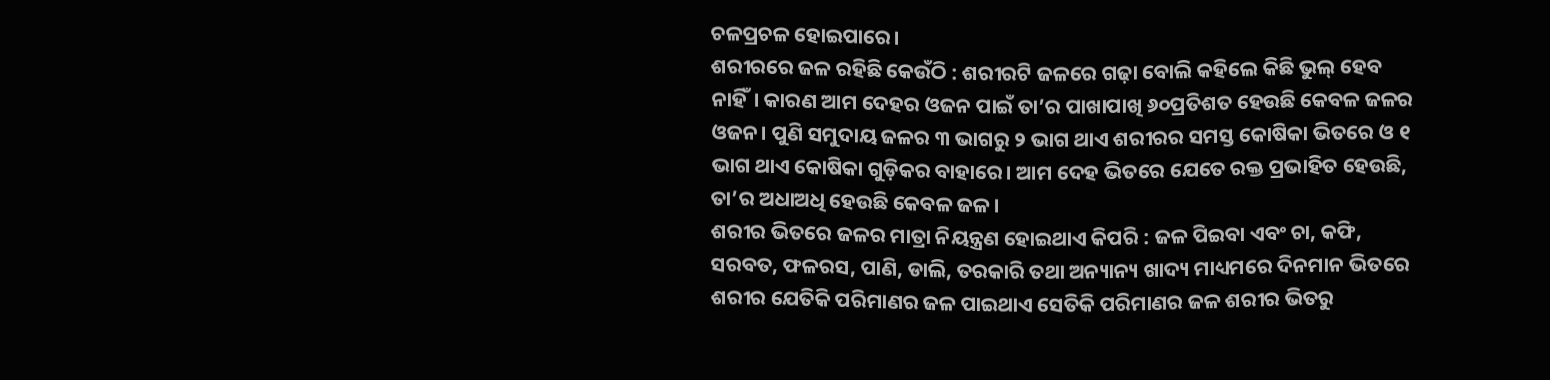ଚଳପ୍ରଚଳ ହୋଇପାରେ।
ଶରୀରରେ ଜଳ ରହିଛି କେଉଁଠି : ଶରୀରଟି ଜଳରେ ଗଢ଼ା ବୋଲି କହିଲେ କିଛି ଭୁଲ୍‌ ହେବ ନାହିଁ। କାରଣ ଆମ ଦେହର ଓଜନ ପାଇଁ ତା’ର ପାଖାପାଖି ୬୦ପ୍ରତିଶତ ହେଉଛି କେବଳ ଜଳର ଓଜନ। ପୁଣି ସମୁଦାୟ ଜଳର ୩ ଭାଗରୁ ୨ ଭାଗ ଥାଏ ଶରୀରର ସମସ୍ତ କୋଷିକା ଭିତରେ ଓ ୧ ଭାଗ ଥାଏ କୋଷିକା ଗୁଡ଼ିକର ବାହାରେ। ଆମ ଦେହ ଭିତରେ ଯେତେ ରକ୍ତ ପ୍ରଭାହିତ ହେଉଛି, ତା’ର ଅଧାଅଧି ହେଉଛି କେବଳ ଜଳ।
ଶରୀର ଭିତରେ ଜଳର ମାତ୍ରା ନିୟନ୍ତ୍ରଣ ହୋଇଥାଏ କିପରି : ଜଳ ପିଇବା ଏବଂ ଚା, କଫି, ସରବତ, ଫଳରସ, ପାଣି, ଡାଲି, ତରକାରି ତଥା ଅନ୍ୟାନ୍ୟ ଖାଦ୍ୟ ମାଧ୍ୟମରେ ଦିନମାନ ଭିତରେ ଶରୀର ଯେତିକି ପରିମାଣର ଜଳ ପାଇଥାଏ ସେତିକି ପରିମାଣର ଜଳ ଶରୀର ଭିତରୁ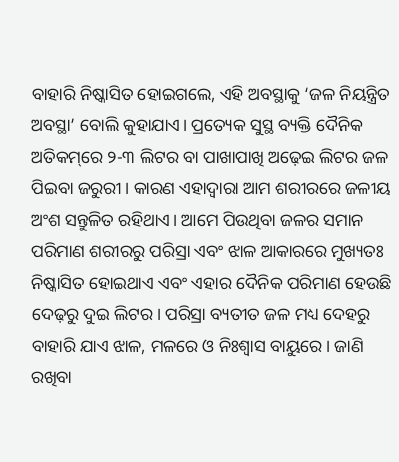ବାହାରି ନିଷ୍କାସିତ ହୋଇଗଲେ, ଏହି ଅବସ୍ଥାକୁ ‘ଜଳ ନିୟନ୍ତ୍ରିତ ଅବସ୍ଥା’ ବୋଲି କୁହାଯାଏ। ପ୍ରତ୍ୟେକ ସୁସ୍ଥ ବ୍ୟକ୍ତି ଦୈନିକ ଅତିକମ୍‌ରେ ୨-୩ ଲିଟର ବା ପାଖାପାଖି ଅଢ଼େଇ ଲିଟର ଜଳ ପିଇବା ଜରୁରୀ। କାରଣ ଏହାଦ୍ୱାରା ଆମ ଶରୀରରେ ଜଳୀୟ ଅଂଶ ସନ୍ତୁଳିତ ରହିଥାଏ। ଆମେ ପିଉଥିବା ଜଳର ସମାନ ପରିମାଣ ଶରୀରରୁ ପରିସ୍ରା ଏବଂ ଝାଳ ଆକାରରେ ମୁଖ୍ୟତଃ ନିଷ୍କାସିତ ହୋଇଥାଏ ଏବଂ ଏହାର ଦୈନିକ ପରିମାଣ ହେଉଛି ଦେଢ଼ରୁ ଦୁଇ ଲିଟର। ପରିସ୍ରା ବ୍ୟତୀତ ଜଳ ମଧ୍ୟ ଦେହରୁ ବାହାରି ଯାଏ ଝାଳ, ମଳରେ ଓ ନିଃଶ୍ୱାସ ବାୟୁରେ। ଜାଣି ରଖିବା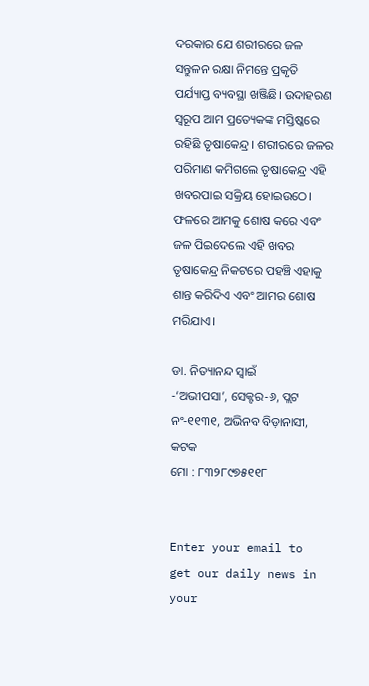ଦରକାର ଯେ ଶରୀରରେ ଜଳ ସନ୍ତୁଳନ ରକ୍ଷା ନିମନ୍ତେ ପ୍ରକୃତି ପର୍ଯ୍ୟାପ୍ତ ବ୍ୟବସ୍ଥା ଖଞ୍ଜିଛି। ଉଦାହରଣ ସ୍ବରୂପ ଆମ ପ୍ରତ୍ୟେକଙ୍କ ମସ୍ତିଷ୍କରେ ରହିଛି ତୃଷାକେନ୍ଦ୍ର। ଶରୀରରେ ଜଳର ପରିମାଣ କମିଗଲେ ତୃଷାକେନ୍ଦ୍ର ଏହି ଖବରପାଇ ସକ୍ରିୟ ହୋଇଉଠେ। ଫଳରେ ଆମକୁ ଶୋଷ କରେ ଏବଂ ଜଳ ପିଇଦେଲେ ଏହି ଖବର ତୃଷାକେନ୍ଦ୍ର ନିକଟରେ ପହଞ୍ଚି ଏହାକୁ ଶାନ୍ତ କରିଦିଏ ଏବଂ ଆମର ଶୋଷ ମରିଯାଏ।

ଡା. ନିତ୍ୟାନନ୍ଦ ସ୍ବାଇଁ
-‘ଅଭୀପସା’, ସେକ୍ଟର-୬, ପ୍ଲଟ ନଂ-୧୧୩୧, ଅଭିନବ ବିଡ଼ାନାସୀ, କଟକ
ମୋ : ୮୩୨୮୯୭୫୧୧୮


Enter your email to get our daily news in your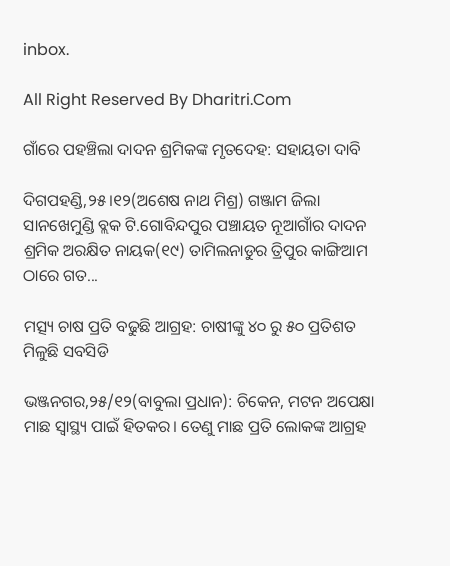inbox.

All Right Reserved By Dharitri.Com

ଗାଁରେ ପହଞ୍ଚିଲା ଦାଦନ ଶ୍ରମିକଙ୍କ ମୃତଦେହ: ସହାୟତା ଦାବି

ଦିଗପହଣ୍ଡି,୨୫।୧୨(ଅଶେଷ ନାଥ ମିଶ୍ର) ଗଞ୍ଜାମ ଜିଲା ସାନଖେମୁଣ୍ଡି ବ୍ଲକ ଟି.ଗୋବିନ୍ଦପୁର ପଞ୍ଚାୟତ ନୂଆଗାଁର ଦାଦନ ଶ୍ରମିକ ଅରକ୍ଷିତ ନାୟକ(୧୯) ତାମିଲନାଡୁର ତ୍ରିପୁର କାଙ୍ଗିଆମ ଠାରେ ଗତ...

ମତ୍ସ୍ୟ ଚାଷ ପ୍ରତି ବଢୁଛି ଆଗ୍ରହ: ଚାଷୀଙ୍କୁ ୪୦ ରୁ ୫୦ ପ୍ରତିଶତ ମିଳୁଛି ସବସିଡି

ଭଞ୍ଜନଗର,୨୫/୧୨(ବାବୁଲା ପ୍ରଧାନ): ଚିକେନ, ମଟନ ଅପେକ୍ଷା ମାଛ ସ୍ବାସ୍ଥ୍ୟ ପାଇଁ ହିତକର। ତେଣୁ ମାଛ ପ୍ରତି ଲୋକଙ୍କ ଆଗ୍ରହ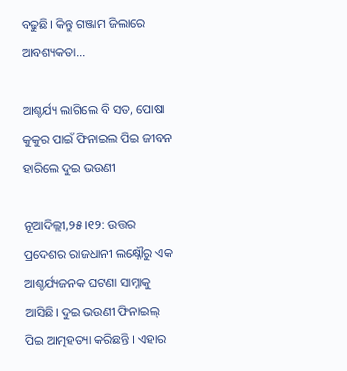ବଢୁଛି। କିନ୍ତୁ ଗଞ୍ଜାମ ଜିଲାରେ ଆବଶ୍ୟକତା...

ଆଶ୍ଚର୍ଯ୍ୟ ଲାଗିଲେ ବି ସତ, ପୋଷା କୁକୁର ପାଇଁ ଫିନାଇଲ ପିଇ ଜୀବନ ହାରିଲେ ଦୁଇ ଭଉଣୀ

ନୂଆଦିଲ୍ଲୀ,୨୫।୧୨: ଉତ୍ତର ପ୍ରଦେଶର ରାଜଧାନୀ ଲକ୍ଷ୍ନୌରୁ ଏକ ଆଶ୍ଚର୍ଯ୍ୟଜନକ ଘଟଣା ସାମ୍ନାକୁ ଆସିଛି। ଦୁଇ ଭଉଣୀ ଫିନାଇଲ୍ ପିଇ ଆତ୍ମହତ୍ୟା କରିଛନ୍ତି । ଏହାର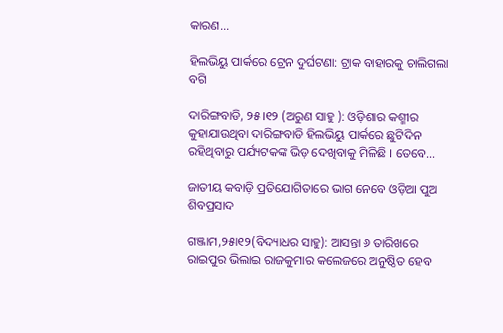କାରଣ...

ହିଲଭିୟୁ ପାର୍କରେ ଟ୍ରେନ ଦୁର୍ଘଟଣା: ଟ୍ରାକ ବାହାରକୁ ଚାଲିଗଲା ବଗି

ଦାରିଙ୍ଗବାଡି, ୨୫।୧୨ (ଅରୁଣ ସାହୁ ): ଓଡ଼ିଶାର କଶ୍ମୀର କୁହାଯାଉଥିବା ଦାରିଙ୍ଗବାଡି ହିଲଭିୟୁ ପାର୍କରେ ଛୁଟିଦିନ ରହିଥିବାରୁ ପର୍ଯ୍ୟଟକଙ୍କ ଭିଡ଼ ଦେଖିବାକୁ ମିଳିଛି । ତେବେ...

ଜାତୀୟ କବାଡ଼ି ପ୍ରତିଯୋଗିତାରେ ଭାଗ ନେବେ ଓଡ଼ିଆ ପୁଅ ଶିବପ୍ରସାଦ

ଗଞ୍ଜାମ,୨୫ା୧୨(ବିଦ୍ୟାଧର ସାହୁ): ଆସନ୍ତା ୬ ତାରିଖରେ ରାଇପୁର ଭିଲାଇ ରାଜକୁମାର କଲେଜରେ ଅନୁଷ୍ଠିତ ହେବ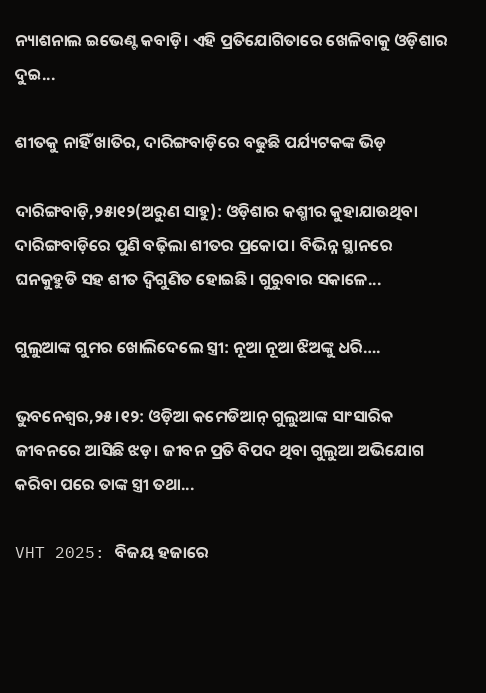ନ୍ୟାଶନାଲ ଇଭେଣ୍ଟ କବାଡ଼ି। ଏହି ପ୍ରତିଯୋଗିତାରେ ଖେଳିବାକୁ ଓଡ଼ିଶାର ଦୁଇ...

ଶୀତକୁ ନାହିଁ ଖାତିର, ଦାରିଙ୍ଗବାଡ଼ିରେ ବଢୁଛି ପର୍ଯ୍ୟଟକଙ୍କ ଭିଡ଼

ଦାରିଙ୍ଗବାଡ଼ି,୨୫ା୧୨(ଅରୁଣ ସାହୁ): ଓଡ଼ିଶାର କଶ୍ମୀର କୁହାଯାଉଥିବା ଦାରିଙ୍ଗବାଡ଼ିରେ ପୁଣି ବଢ଼ିଲା ଶୀତର ପ୍ରକୋପ। ବିଭିନ୍ନ ସ୍ଥାନରେ ଘନକୁହୁଡି ସହ ଶୀତ ଦ୍ବିଗୁଣିତ ହୋଇଛି। ଗୁରୁବାର ସକାଳେ...

ଗୁଲୁଆଙ୍କ ଗୁମର ଖୋଲିଦେଲେ ସ୍ତ୍ରୀ: ନୂଆ ନୂଆ ଝିଅଙ୍କୁ ଧରି….

ଭୁବନେଶ୍ୱର,୨୫।୧୨: ଓଡ଼ିଆ କମେଡିଆନ୍‌ ଗୁଲୁଆଙ୍କ ସାଂସାରିକ ଜୀବନରେ ଆସିଛି ଝଡ଼। ଜୀବନ ପ୍ରତି ବିପଦ ଥିବା ଗୁଲୁଆ ଅଭିଯୋଗ କରିବା ପରେ ତାଙ୍କ ସ୍ତ୍ରୀ ତଥା...

VHT 2025: ବିଜୟ ହଜାରେ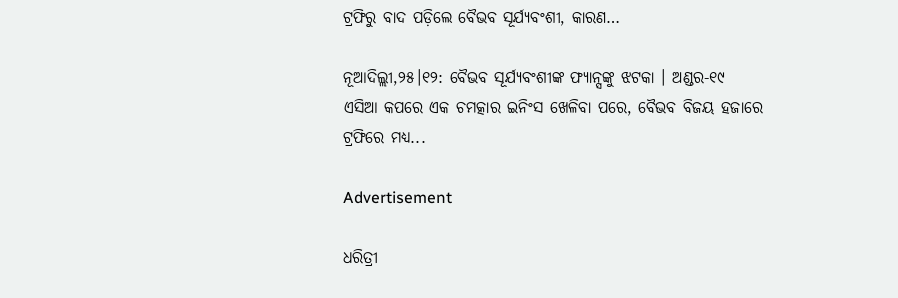ଟ୍ରଫିରୁ ବାଦ ପଡ଼ିଲେ ବୈଭବ ସୂର୍ଯ୍ୟବଂଶୀ, କାରଣ…

ନୂଆଦିଲ୍ଲୀ,୨୫।୧୨: ବୈଭବ ସୂର୍ଯ୍ୟବଂଶୀଙ୍କ ଫ୍ୟାନ୍ସଙ୍କୁ ଝଟକା । ଅଣ୍ଡର-୧୯ ଏସିଆ କପରେ ଏକ ଚମତ୍କାର ଇନିଂସ ଖେଳିବା ପରେ, ବୈଭବ ବିଜୟ ହଜାରେ ଟ୍ରଫିରେ ମଧ୍ୟ...

Advertisement

ଧରିତ୍ରୀ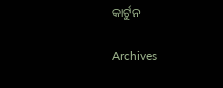କାର୍ଟୁନ

Archives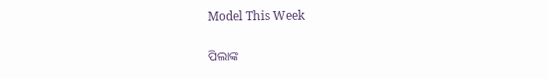Model This Week

ପିଲାଙ୍କ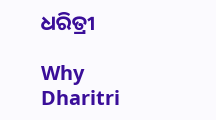ଧରିତ୍ରୀ

Why Dharitri